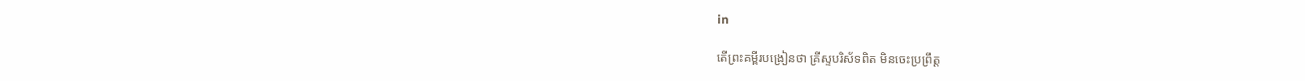in

តើព្រះគម្ពីរបង្រៀនថា គ្រីស្ទបរិស័ទពិត មិនចេះប្រព្រឹត្ត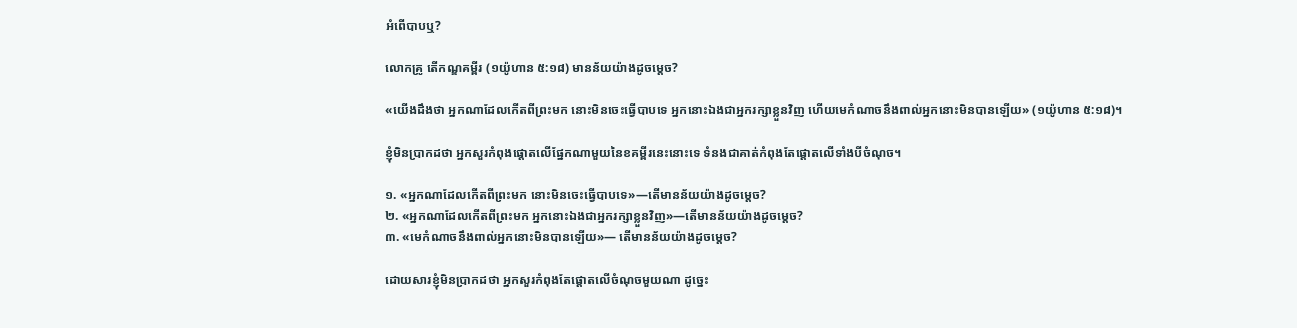អំពើបាបឬ?

លោកគ្រូ តើកណ្ឌគម្ពីរ (១យ៉ូហាន ៥:១៨) មានន័យយ៉ាងដូចម្ដេច?

«យើងដឹងថា អ្នកណាដែលកើតពីព្រះមក នោះមិនចេះធ្វើបាបទេ អ្នកនោះឯងជាអ្នករក្សាខ្លួនវិញ ហើយមេកំណាចនឹងពាល់អ្នកនោះមិនបានឡើយ» (១យ៉ូហាន ៥:១៨)។

ខ្ញុំមិនប្រាកដថា អ្នកសួរកំពុងផ្ដោតលើផ្នែកណាមួយនៃខគម្ពីរនេះនោះទេ ទំនងជាគាត់កំពុងតែផ្ដោតលើទាំងបីចំណុច។

១. «អ្នកណាដែលកើតពីព្រះមក នោះមិនចេះធ្វើបាបទេ»—តើមានន័យយ៉ាងដូចម្ដេច?
២. «អ្នកណាដែលកើតពីព្រះមក អ្នកនោះឯងជាអ្នករក្សាខ្លួនវិញ»—តើមានន័យយ៉ាងដូចម្ដេច?
៣. «មេកំណាចនឹងពាល់អ្នកនោះមិនបានឡើយ»— តើមានន័យយ៉ាងដូចម្ដេច?

ដោយសារខ្ញុំមិនប្រាកដថា អ្នកសួរកំពុងតែផ្ដោតលើចំណុចមួយណា ដូច្នេះ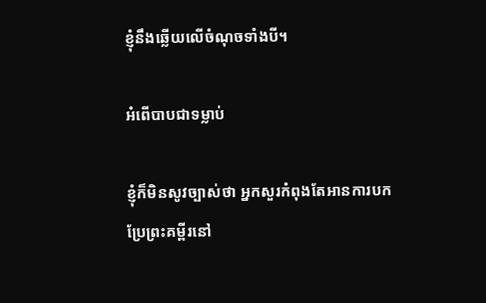ខ្ញុំនឹងឆ្លើយលើចំណុចទាំងបី។

អំពើបាបជាទម្លាប់

ខ្ញុំក៏មិនសូវច្បាស់ថា អ្នកសួរកំពុងតែអានការបកប្រែព្រះគម្ពីរនៅ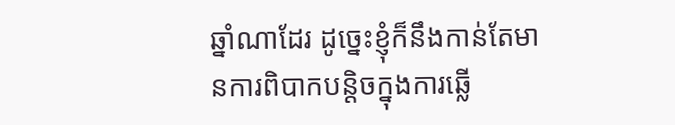ឆ្នាំណាដែរ ដូច្នេះខ្ញុំក៏នឹងកាន់តែមានការពិបាកបន្តិចក្នុងការឆ្លើ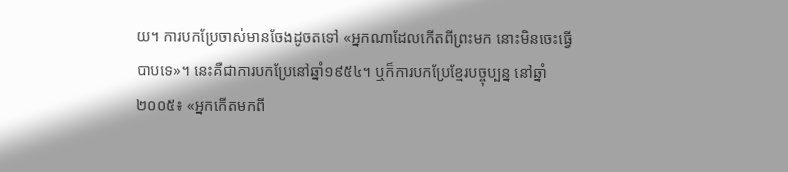យ។ ការបកប្រែចាស់មានចែងដូចតទៅ «អ្នកណាដែលកើតពីព្រះមក នោះមិនចេះធ្វើបាបទេ»។ នេះគឺជាការបកប្រែនៅឆ្នាំ១៩៥៤។ ឬក៏ការបកប្រែខ្មែរបច្ចុប្បន្ន នៅឆ្នាំ២០០៥៖ «អ្នកកើតមកពី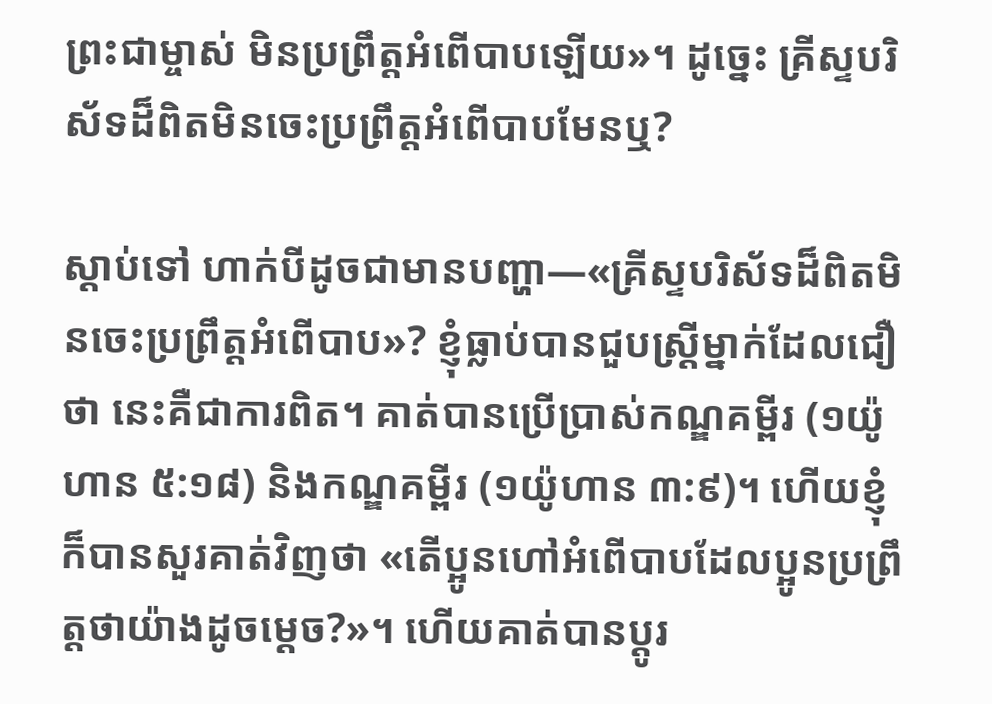ព្រះជាម្ចាស់ មិនប្រព្រឹត្តអំពើបាបឡើយ»។ ដូច្នេះ គ្រីស្ទបរិស័ទដ៏ពិតមិនចេះប្រព្រឹត្តអំពើបាបមែនឬ?

ស្ដាប់ទៅ ហាក់បីដូចជាមានបញ្ហា—«គ្រីស្ទបរិស័ទដ៏ពិតមិនចេះប្រព្រឹត្តអំពើបាប»? ខ្ញុំធ្លាប់បានជួបស្ត្រីម្នាក់ដែលជឿថា នេះគឺជាការពិត។ គាត់បានប្រើប្រាស់កណ្ឌគម្ពីរ (១យ៉ូហាន ៥:១៨) និងកណ្ឌគម្ពីរ (១យ៉ូហាន ៣:៩)។ ហើយខ្ញុំក៏បានសួរគាត់វិញថា «តើប្អូនហៅអំពើបាបដែលប្អូនប្រព្រឹត្តថាយ៉ាងដូចម្ដេច?»។ ហើយគាត់បានប្ដូរ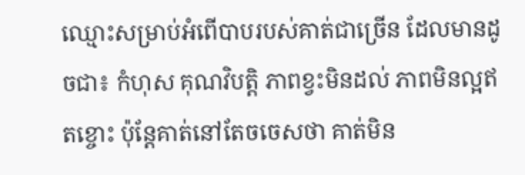ឈ្មោះសម្រាប់អំពើបាបរបស់គាត់ជាច្រើន ដែលមានដូចជា៖ កំហុស គុណវិបត្តិ ភាពខ្វះមិនដល់ ភាពមិនល្អឥតខ្ចោះ ប៉ុន្តែគាត់នៅតែចចេសថា គាត់មិន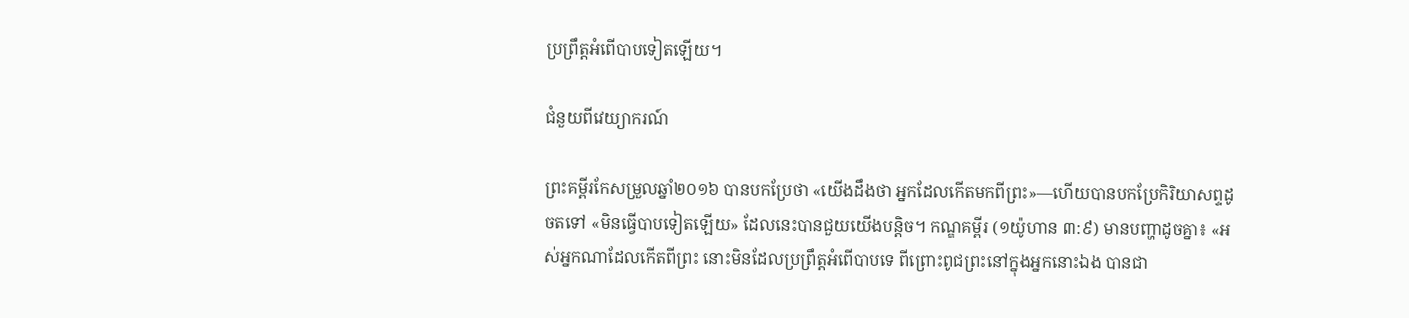ប្រព្រឹត្តអំពើបាបទៀតឡើយ។

ជំនួយពីវេយ្យាករណ៍

ព្រះគម្ពីរកែសម្រួលឆ្នាំ២០១៦ បានបកប្រែថា «យើងដឹងថា អ្នកដែលកើតមកពីព្រះ»—ហើយបានបកប្រែកិរិយាសព្ទដូចតទៅ «មិនធ្វើបាបទៀតឡើយ» ដែលនេះបានជួយយើងបន្តិច។ កណ្ឌគម្ពីរ (១យ៉ូហាន ៣:៩) មានបញ្ហាដូចគ្នា៖ «អស់អ្នកណាដែលកើតពីព្រះ នោះមិនដែលប្រព្រឹត្តអំពើបាបទេ ពីព្រោះពូជព្រះនៅក្នុងអ្នកនោះឯង បានជា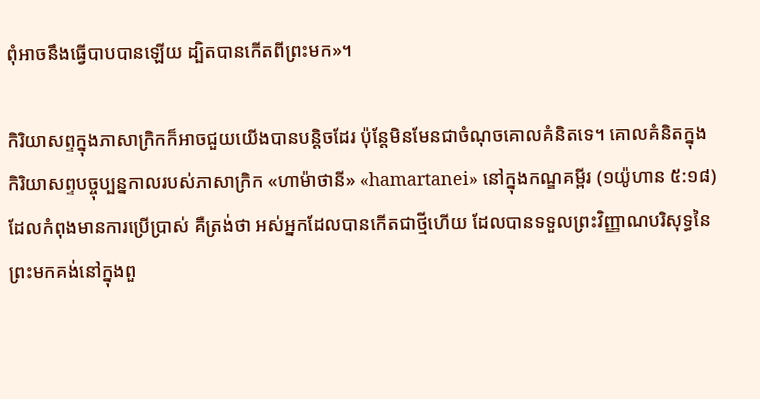ពុំអាចនឹងធ្វើបាបបានឡើយ ដ្បិតបានកើតពីព្រះមក»។

កិរិយាសព្ទក្នុងភាសាក្រិកក៏អាចជួយយើងបានបន្តិចដែរ ប៉ុន្តែមិនមែនជាចំណុចគោលគំនិតទេ។ គោលគំនិតក្នុងកិរិយាសព្ទបច្ចុប្បន្នកាលរបស់ភាសាក្រិក «ហាម៉ាថានី» «hamartanei» នៅក្នុងកណ្ឌគម្ពីរ (១យ៉ូហាន ៥:១៨) ដែលកំពុងមានការប្រើប្រាស់ គឺត្រង់ថា អស់អ្នកដែលបានកើតជាថ្មីហើយ ដែលបានទទួលព្រះវិញ្ញាណបរិសុទ្ធនៃព្រះមកគង់នៅក្នុងពួ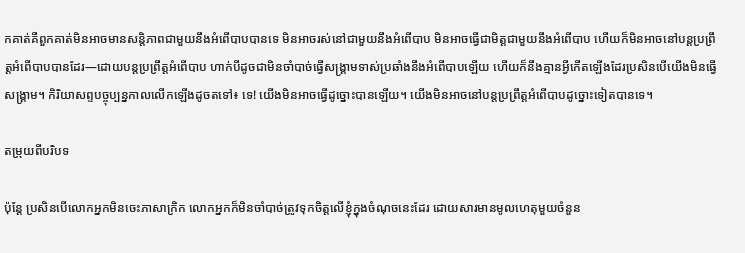កគាត់គឺពួកគាត់មិនអាចមានសន្តិភាពជាមួយនឹងអំពើបាបបានទេ មិនអាចរស់នៅជាមួយនឹងអំពើបាប មិនអាចធ្វើជាមិត្តជាមួយនឹងអំពើបាប ហើយក៏មិនអាចនៅបន្តប្រព្រឹត្តអំពើបាបបានដែរ—ដោយបន្តប្រព្រឹត្តអំពើបាប ហាក់បីដូចជាមិនចាំបាច់ធ្វើសង្គ្រាមទាស់ប្រឆាំងនឹងអំពើបាបឡើយ ហើយក៏នឹងគ្មានអ្វីកើតឡើងដែរប្រសិនបើយើងមិនធ្វើសង្គ្រាម។ កិរិយាសព្ទបច្ចុប្បន្នកាលលើកឡើងដូចតទៅ៖ ទេ! យើងមិនអាចធ្វើដូច្នោះបានឡើយ។ យើងមិនអាចនៅបន្តប្រព្រឹត្តអំពើបាបដូច្នោះទៀតបានទេ។

តម្រុយពីបរិបទ

ប៉ុន្តែ ប្រសិនបើលោកអ្នកមិនចេះភាសាក្រិក លោកអ្នកក៏មិនចាំបាច់ត្រូវទុកចិត្តលើខ្ញុំក្នុងចំណុចនេះដែរ ដោយសារមានមូលហេតុមួយចំនួន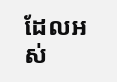ដែលអស់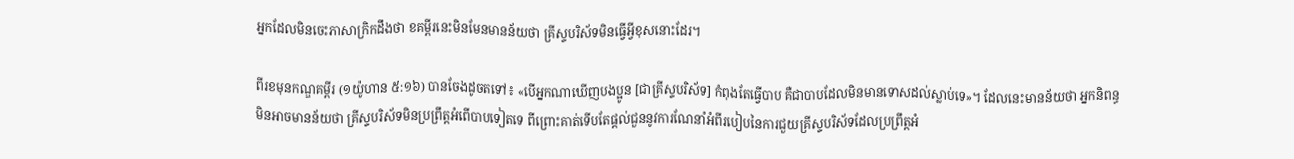អ្នកដែលមិនចេះភាសាក្រិកដឹងថា ខគម្ពីរនេះមិនមែនមានន័យថា គ្រីស្ទបរិស័ទមិនធ្វើអ្វីខុសនោះដែរ។

ពីរខមុនកណ្ឌគម្ពីរ (១យ៉ូហាន ៥:១៦) បានចែងដូចតទៅ៖ «បើអ្នកណាឃើញបងប្អូន [ជាគ្រីស្ទបរិស័ទ] កំពុងតែធ្វើបាប គឺជាបាបដែលមិនមានទោសដល់ស្លាប់ទេ»។ ដែលនេះមានន័យថា អ្នកនិពន្ធមិនអាចមានន័យថា គ្រីស្ទបរិស័ទមិនប្រព្រឹត្តអំពើបាបទៀតទេ ពីព្រោះគាត់ទើបតែផ្ដល់ជួននូវការណែនាំអំពីរបៀបនៃការជួយគ្រីស្ទបរិស័ទដែលប្រព្រឹត្តអំ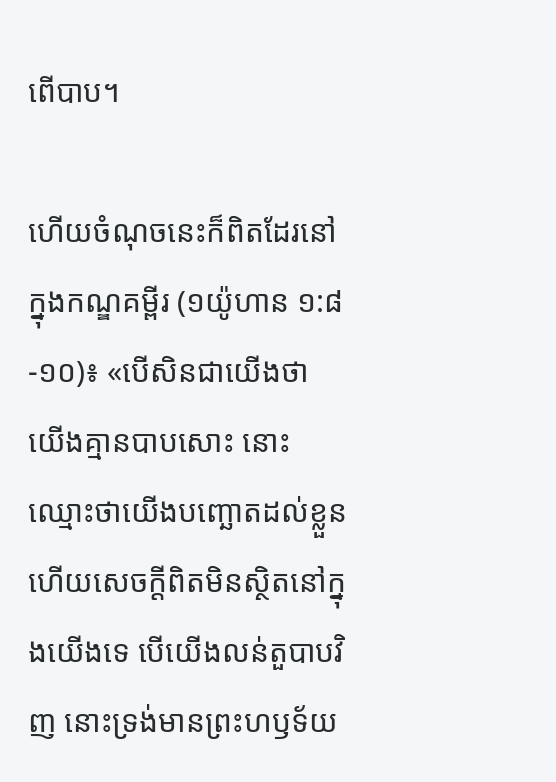ពើបាប។

ហើយចំណុចនេះក៏ពិតដែរនៅក្នុងកណ្ឌគម្ពីរ (១យ៉ូហាន ១:៨-១០)៖ «បើសិនជាយើងថា យើងគ្មានបាបសោះ នោះឈ្មោះថាយើងបញ្ឆោតដល់ខ្លួន ហើយសេចក្ដីពិតមិនស្ថិតនៅក្នុងយើងទេ បើយើងលន់តួបាបវិញ នោះទ្រង់មានព្រះហឫទ័យ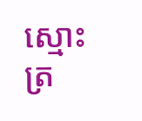ស្មោះត្រ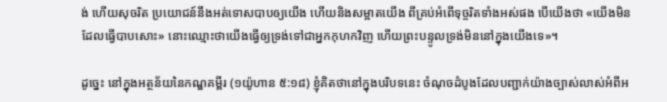ង់ ហើយសុចរិត ប្រយោជន៍នឹងអត់ទោសបាបឲ្យយើង ហើយនិងសម្អាតយើង ពីគ្រប់អំពើទុច្ចរិតទាំងអស់ផង បើយើងថា «យើងមិនដែលធ្វើបាបសោះ» នោះឈ្មោះថាយើងធ្វើឲ្យទ្រង់ទៅជាអ្នកកុហកវិញ ហើយព្រះបន្ទូលទ្រង់មិននៅក្នុងយើងទេ»។

ដូច្នេះ នៅក្នុងអត្ថន័យនៃកណ្ឌគម្ពីរ (១យ៉ូហាន ៥:១៨) ខ្ញុំគិតថានៅក្នុងបរិបទនេះ ចំណុចដំបូងដែលបញ្ជាក់យ៉ាងច្បាស់លាស់អំពីអ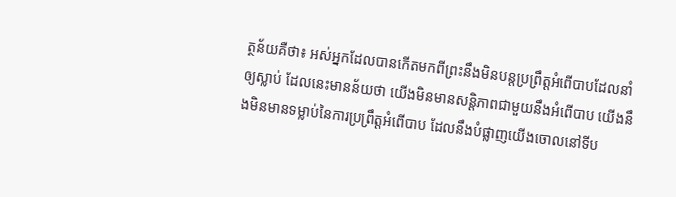ត្ថន័យគឺថា៖ អស់អ្នកដែលបានកើតមកពីព្រះនឹងមិនបន្តប្រព្រឹត្តអំពើបាបដែលនាំឲ្យស្លាប់ ដែលនេះមានន័យថា យើងមិនមានសន្តិភាពជាមួយនឹងអំពើបាប យើងនឹងមិនមានទម្លាប់នៃការប្រព្រឹត្តអំពើបាប ដែលនឹងបំផ្លាញយើងចោលនៅទីប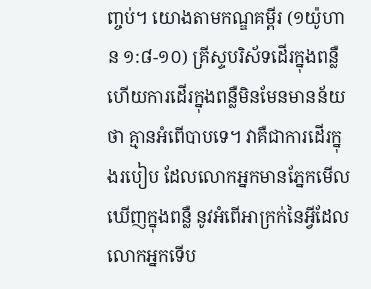ញ្ចប់។ យោងតាមកណ្ឌគម្ពីរ (១យ៉ូហាន ១:៨-១០) គ្រីស្ទបរិស័ទដើរក្នុងពន្លឺ ហើយការដើរក្នុងពន្លឺមិនមែនមានន័យថា គ្មានអំពើបាបទេ។ វាគឺជាការដើរក្នុងរបៀប ដែលលោកអ្នកមានភ្នែកមើលឃើញក្នុងពន្លឺ នូវអំពើអាក្រក់នៃអ្វីដែលលោកអ្នកទើប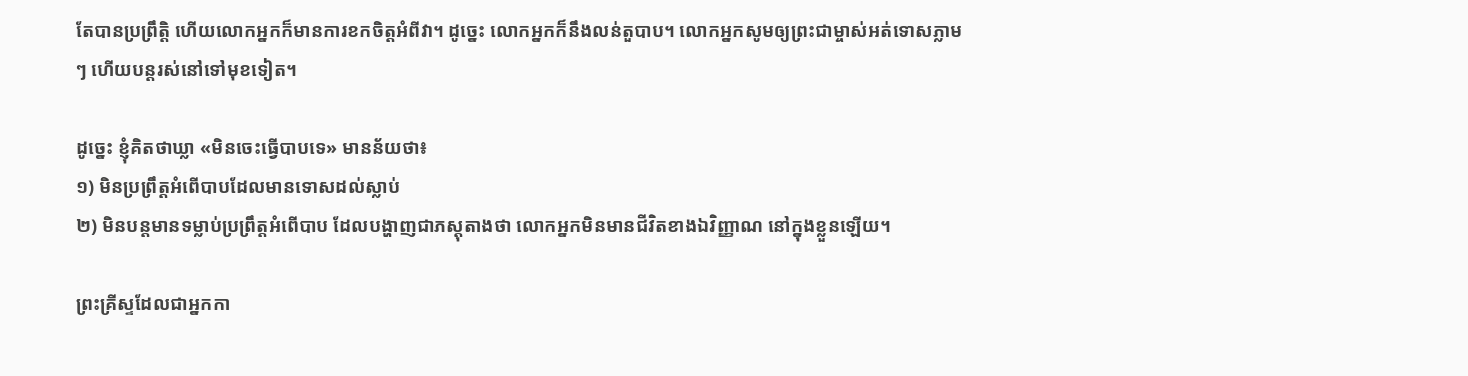តែបានប្រព្រឹត្តិ ហើយលោកអ្នកក៏មានការខកចិត្តអំពីវា។ ដូច្នេះ លោកអ្នកក៏នឹងលន់តួបាប។ លោកអ្នកសូមឲ្យព្រះជាម្ចាស់អត់ទោសភ្លាមៗ ហើយបន្តរស់នៅទៅមុខទៀត។

ដូច្នេះ ខ្ញុំគិតថាឃ្លា «មិនចេះធ្វើបាបទេ» មានន័យថា៖
១) មិនប្រព្រឹត្តអំពើបាបដែលមានទោសដល់ស្លាប់
២) មិនបន្តមានទម្លាប់ប្រព្រឹត្តអំពើបាប ដែលបង្ហាញជាភស្តុតាងថា លោកអ្នកមិនមានជីវិតខាងឯវិញ្ញាណ នៅក្នុងខ្លួនឡើយ។

ព្រះគ្រីស្ទដែលជាអ្នកកា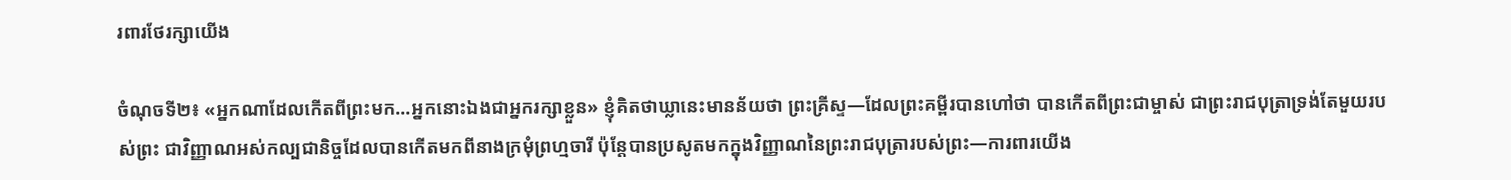រពារថែរក្សាយើង

ចំណុចទី២៖ «អ្នកណាដែលកើតពីព្រះមក…អ្នកនោះឯងជាអ្នករក្សាខ្លួន» ខ្ញុំគិតថាឃ្លានេះមានន័យថា ព្រះគ្រីស្ទ—ដែលព្រះគម្ពីរបានហៅថា បានកើតពីព្រះជាម្ចាស់ ជាព្រះរាជបុត្រាទ្រង់តែមួយរបស់ព្រះ ជាវិញ្ញាណអស់កល្បជានិច្ចដែលបានកើតមកពីនាងក្រមុំព្រហ្មចារី ប៉ុន្តែបានប្រសូតមកក្នុងវិញ្ញាណនៃព្រះរាជបុត្រារបស់ព្រះ—ការពារយើង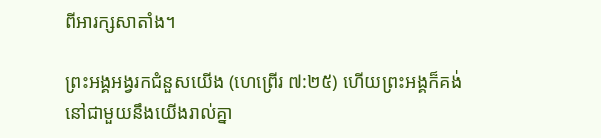ពីអារក្សសាតាំង។

ព្រះអង្គអង្វរកជំនួសយើង (ហេព្រើរ ៧:២៥) ហើយព្រះអង្គក៏គង់នៅជាមួយនឹងយើងរាល់គ្នា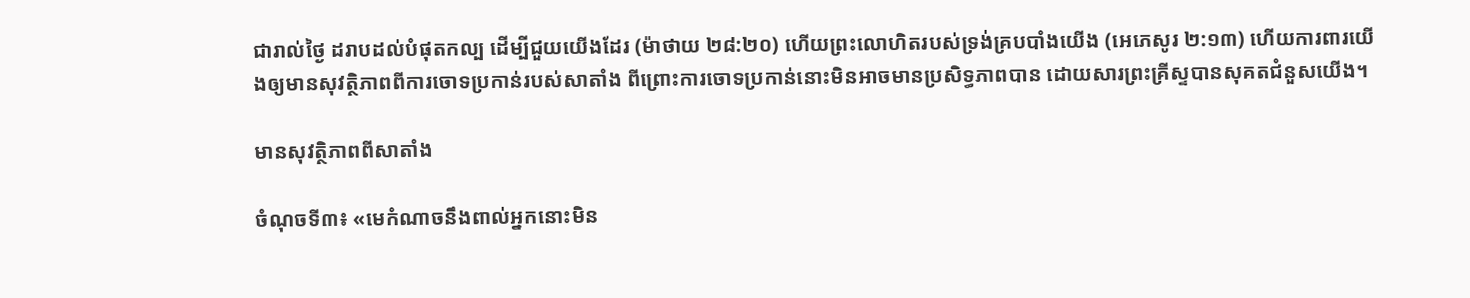ជារាល់ថ្ងៃ ដរាបដល់បំផុតកល្ប ដើម្បីជួយយើងដែរ (ម៉ាថាយ ២៨:២០) ហើយព្រះលោហិតរបស់ទ្រង់គ្របបាំងយើង (អេភេសូរ ២:១៣) ហើយការពារយើងឲ្យមានសុវត្ថិភាពពីការចោទប្រកាន់របស់សាតាំង ពីព្រោះការចោទប្រកាន់នោះមិនអាចមានប្រសិទ្ធភាពបាន ដោយសារព្រះគ្រីស្ទបានសុគតជំនួសយើង។

មានសុវត្ថិភាពពីសាតាំង

ចំណុចទី៣៖ «មេកំណាចនឹងពាល់អ្នកនោះមិន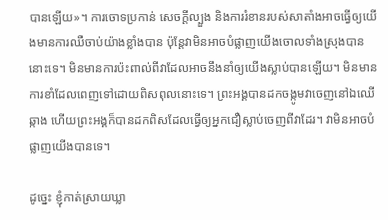បានឡើយ»។ ការចោទប្រកាន់ សេចក្ដីល្បួង និងការរំខានរបស់សាតាំងអាចធ្វើឲ្យយើងមានការឈឺចាប់យ៉ាងខ្លាំងបាន ប៉ុន្តែវាមិនអាចបំផ្លាញយើងចោលទាំងស្រុងបាននោះទេ។ មិនមានការប៉ះពាល់ពីវាដែលអាចនឹងនាំឲ្យយើងស្លាប់បានឡើយ។ មិនមានការខាំដែលពេញទៅដោយពិសពុលនោះទេ។ ព្រះអង្គបានដកចង្កូមវាចេញនៅឯឈើឆ្កាង ហើយព្រះអង្គក៏បានដកពិសដែលធ្វើឲ្យអ្នកជឿស្លាប់ចេញពីវាដែរ។ វាមិនអាចបំផ្លាញយើងបានទេ។

ដូច្នេះ ខ្ញុំកាត់ស្រាយឃ្លា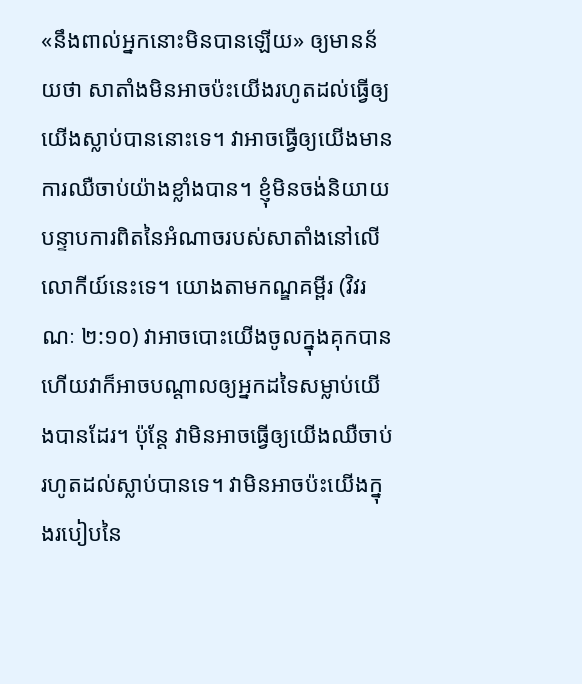«នឹងពាល់អ្នកនោះមិនបានឡើយ» ឲ្យមានន័យថា សាតាំងមិនអាចប៉ះយើងរហូតដល់ធ្វើឲ្យយើងស្លាប់បាននោះទេ។ វាអាចធ្វើឲ្យយើងមានការឈឺចាប់យ៉ាងខ្លាំងបាន។ ខ្ញុំមិនចង់និយាយបន្ទាបការពិតនៃអំណាចរបស់សាតាំងនៅលើលោកីយ៍នេះទេ។ យោងតាមកណ្ឌគម្ពីរ (វិវរណៈ ២:១០) វាអាចបោះយើងចូលក្នុងគុកបាន ហើយវាក៏អាចបណ្ដាលឲ្យអ្នកដទៃសម្លាប់យើងបានដែរ។ ប៉ុន្តែ វាមិនអាចធ្វើឲ្យយើងឈឺចាប់រហូតដល់ស្លាប់បានទេ។ វាមិនអាចប៉ះយើងក្នុងរបៀបនៃ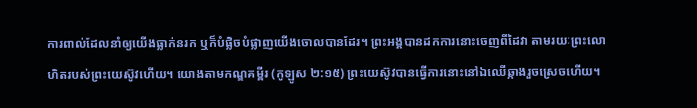ការពាល់ដែលនាំឲ្យយើងធ្លាក់នរក ឬក៏បំផ្លិចបំផ្លាញយើងចោលបានដែរ។ ព្រះអង្គបានដកការនោះចេញពីដៃវា តាមរយៈព្រះលោហិតរបស់ព្រះយេស៊ូវហើយ។ យោងតាមកណ្ឌគម្ពីរ (កូឡូស ២:១៥) ព្រះយេស៊ូវបានធ្វើការនោះនៅឯឈើឆ្កាងរួចស្រេចហើយ។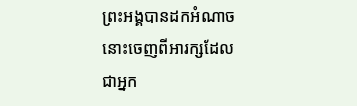ព្រះអង្គបានដកអំណាចនោះចេញពីអារក្សដែលជាអ្នក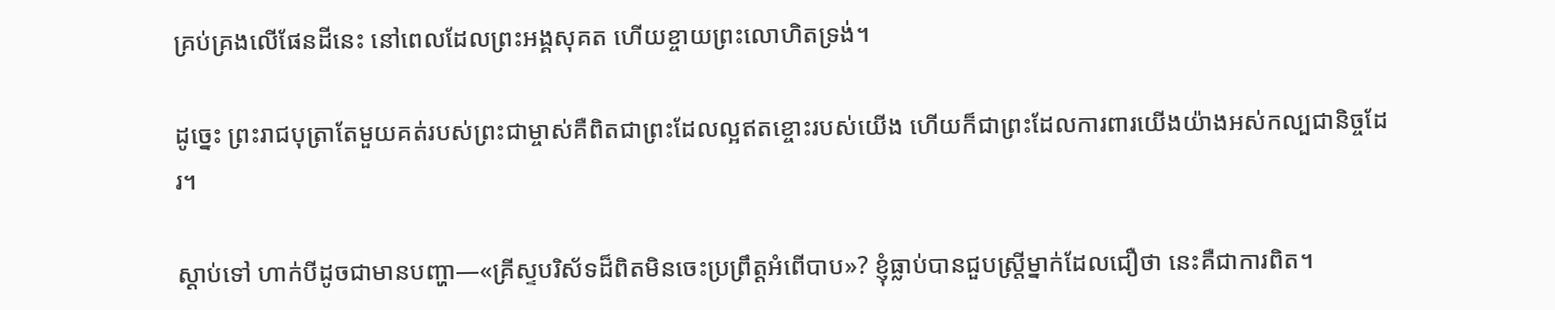គ្រប់គ្រងលើផែនដីនេះ នៅពេលដែលព្រះអង្គសុគត ហើយខ្ចាយព្រះលោហិតទ្រង់។

ដូច្នេះ ព្រះរាជបុត្រាតែមួយគត់របស់ព្រះជាម្ចាស់គឺពិតជាព្រះដែលល្អឥតខ្ចោះរបស់យើង ហើយក៏ជាព្រះដែលការពារយើងយ៉ាងអស់កល្បជានិច្ចដែរ។

ស្ដាប់ទៅ ហាក់បីដូចជាមានបញ្ហា—«គ្រីស្ទបរិស័ទដ៏ពិតមិនចេះប្រព្រឹត្តអំពើបាប»? ខ្ញុំធ្លាប់បានជួបស្ត្រីម្នាក់ដែលជឿថា នេះគឺជាការពិត។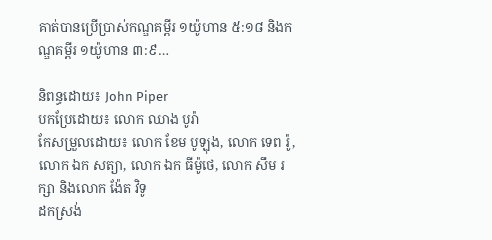គាត់បានប្រើប្រាស់កណ្ឌគម្ពីរ ១យ៉ូហាន ៥:១៨ និងកណ្ឌគម្ពីរ ១យ៉ូហាន ៣:៩…

និពន្ធដោយ៖ John Piper
បកប្រែដោយ៖ លោក ឈាង បូរ៉ា
កែសម្រួលដោយ៖ លោក ខែម បូឡុង, លោក ទេព រ៉ូ, លោក ឯក សត្យា, លោក ឯក ធីម៉ូថេ, លោក សឹម រក្សា និងលោក ង៉ែត វិទូ
ដកស្រង់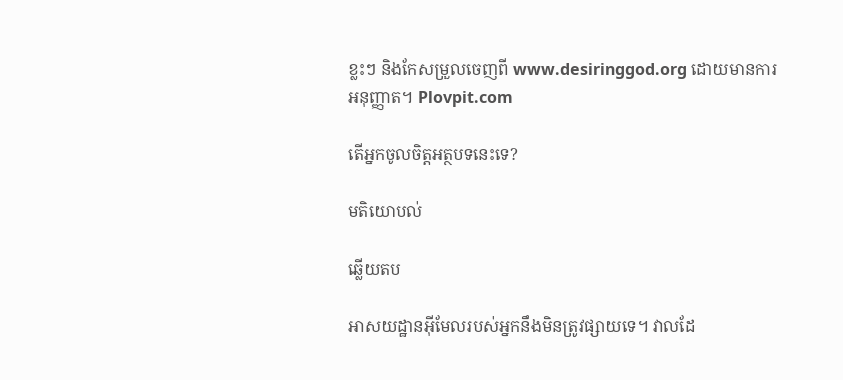ខ្លះៗ និងកែសម្រួលចេញពី www.desiringgod.org ដោយមានការអនុញ្ញាត។ Plovpit.com

តើអ្នកចូលចិត្តអត្ថបទនេះទេ?

មតិយោបល់

ឆ្លើយតប

អាសយដ្ឋានអ៊ីមែលរបស់អ្នកនឹងមិនត្រូវផ្សាយទេ។ វាលដែ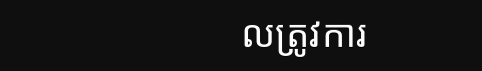លត្រូវការ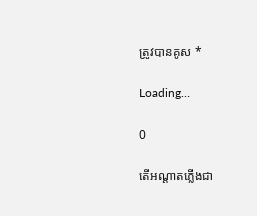ត្រូវបានគូស *

Loading…

0

តើអណ្ដាតភ្លើងជា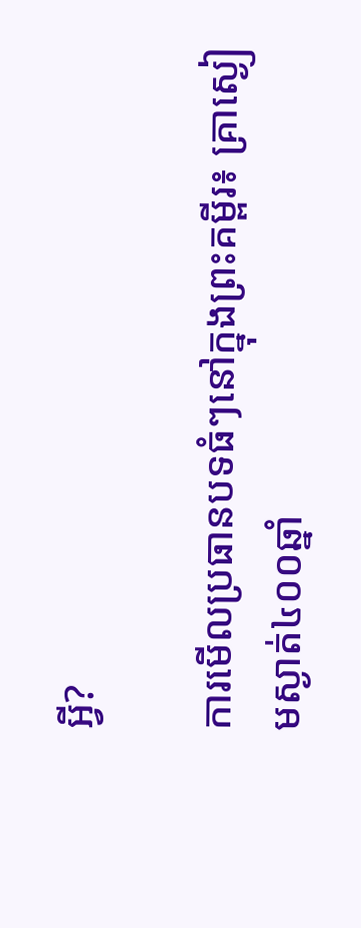អ្វី?

ការមើលប្រធានបទធំៗនៅក្នុងព្រះគម្ពីរ៖ គ្រាស្ងៀមស្ងាត់៤០០ឆ្នាំ